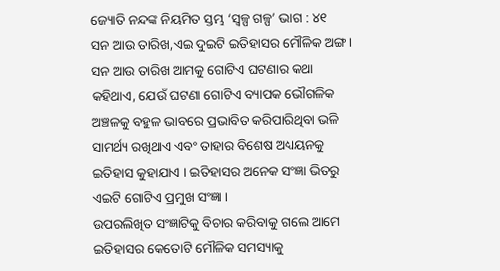ଜ୍ୟୋତି ନନ୍ଦଙ୍କ ନିୟମିତ ସ୍ତମ୍ଭ ‘ସ୍ୱଳ୍ପ ଗଳ୍ପ’ ଭାଗ : ୪୧
ସନ ଆଉ ତାରିଖ,ଏଇ ଦୁଇଟି ଇତିହାସର ମୌଳିକ ଅଙ୍ଗ। ସନ ଆଉ ତାରିଖ ଆମକୁ ଗୋଟିଏ ଘଟଣାର କଥା କହିଥାଏ, ଯେଉଁ ଘଟଣା ଗୋଟିଏ ବ୍ୟାପକ ଭୌଗଳିକ ଅଞ୍ଚଳକୁ ବହୁଳ ଭାବରେ ପ୍ରଭାବିତ କରିପାରିଥିବା ଭଳି ସାମର୍ଥ୍ୟ ରଖିଥାଏ ଏବଂ ତାହାର ବିଶେଷ ଅଧ୍ୟୟନକୁ ଇତିହାସ କୁହାଯାଏ । ଇତିହାସର ଅନେକ ସଂଜ୍ଞା ଭିତରୁ ଏଇଟି ଗୋଟିଏ ପ୍ରମୁଖ ସଂଜ୍ଞା ।
ଉପରଲିଖିତ ସଂଜ୍ଞାଟିକୁ ବିଚାର କରିବାକୁ ଗଲେ ଆମେ ଇତିହାସର କେତୋଟି ମୌଳିକ ସମସ୍ୟାକୁ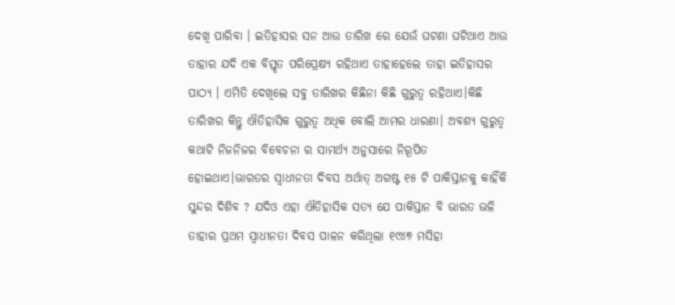ଦେଖି ପାରିବା । ଇତିହାସର ସନ ଆଉ ତାରିଖ ରେ ଯେଉଁ ଘଟଣା ଘଟିଥାଏ ଆଉ ତାହାର ଯଦି ଏକ ବିସ୍ତୃତ ପରିପ୍ରେକ୍ଷ୍ୟ ରହିଥାଏ ତାହାହେଲେ ତାହା ଇତିହାସର ପାଠ୍ୟ । ଏମିତି ଦେଖିଲେ ସବୁ ତାରିଖର କିଛିନା କିଛି ଗୁରୁତ୍ବ ରହିଥାଏ।କିଛି ତାରିଖର କିନ୍ତୁ ଐତିହାସିକ ଗୁରୁତ୍ୱ ଅଧିକ ବୋଲି ଆମର ଧାରଣା। ଅବଶ୍ଯ ଗୁରୁତ୍ୱ କଥାଟି ନିଜନିଜର ବିବେଚନା ର ସାମର୍ଥ୍ଯ ଅନୁସାରେ ନିରୂପିତ ହୋଇଥାଏ।ଭାରତର ସ୍ବାଧୀନତା ଦିବସ ଅର୍ଥାତ୍ ଅଗଷ୍ଟ ୧୫ ଟି ପାକିସ୍ତାନକୁ କାହିଁକି ସୁନ୍ଦର ଦିଶିବ ? ଯଦିଓ ଏହା ଐତିହାସିକ ସତ୍ଯ ଯେ ପାକିସ୍ତାନ ବି ଭାରତ ଭଳି ତାହାର ପ୍ରଥମ ସ୍ବାଧୀନତା ଦିବସ ପାଳନ କରିଥିଲା ୧୯୪୭ ମସିହା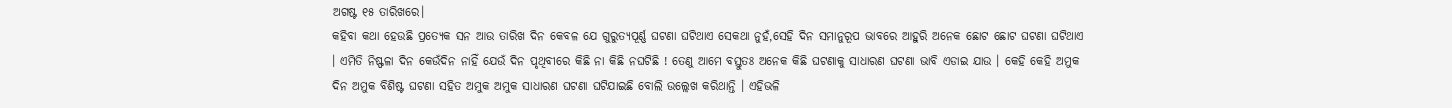ଅଗଷ୍ଟ ୧୫ ତାରିଖରେ।
କହିବା କଥା ହେଉଛି ପ୍ରତ୍ୟେକ ସନ ଆଉ ତାରିଖ ଦିନ କେବଳ ଯେ ଗୁରୁତ୍ୟପୂର୍ଣ୍ଣ ଘଟଣା ଘଟିଥାଏ ସେକଥା ନୁହଁ,ସେହି ଦିନ ସମାନୁରୂପ ଭାବରେ ଆହୁରି ଅନେକ ଛୋଟ ଛୋଟ ଘଟଣା ଘଟିଥାଏ । ଏମିତି ନିଷ୍ଫଳା ଦିନ କେଉଁଦିନ ନାହିଁ ଯେଉଁ ଦିନ ପୃଥିବୀରେ କିଛି ନା କିଛି ନଘଟିଛି ! ତେଣୁ ଆମେ ବସ୍ତୁତଃ ଅନେକ କିଛି ଘଟଣାକୁ ସାଧାରଣ ଘଟଣା ଭାବି ଏଡାଇ ଯାଉ । କେହି କେହି ଅମୁକ ଦିନ ଅମୁକ ବିଶିଷ୍ଟ ଘଟଣା ସହିତ ଅମୁକ ଅମୁକ ସାଧାରଣ ଘଟଣା ଘଟିଯାଇଛି ବୋଲି ଉଲ୍ଲେଖ କରିଥାନ୍ତି । ଏହିଭଳି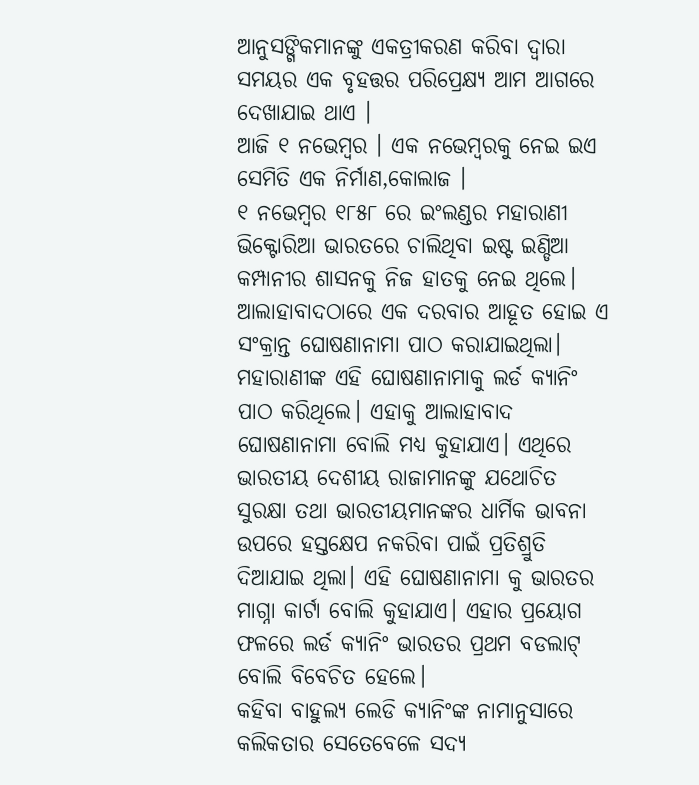ଆନୁସଙ୍ଗିକମାନଙ୍କୁ ଏକତ୍ରୀକରଣ କରିବା ଦ୍ୱାରା ସମୟର ଏକ ବୃହତ୍ତର ପରିପ୍ରେକ୍ଷ୍ୟ ଆମ ଆଗରେ ଦେଖାଯାଇ ଥାଏ ।
ଆଜି ୧ ନଭେମ୍ବର । ଏକ ନଭେମ୍ବରକୁ ନେଇ ଇଏ ସେମିତି ଏକ ନିର୍ମାଣ,କୋଲାଜ ।
୧ ନଭେମ୍ବର ୧୮୫୮ ରେ ଇଂଲଣ୍ଡର ମହାରାଣୀ ଭିକ୍ଟୋରିଆ ଭାରତରେ ଚାଲିଥିବା ଇଷ୍ଟ ଇଣ୍ଡିଆ କମ୍ପାନୀର ଶାସନକୁ ନିଜ ହାତକୁ ନେଇ ଥିଲେ। ଆଲାହାବାଦଠାରେ ଏକ ଦରବାର ଆହୂତ ହୋଇ ଏ ସଂକ୍ରାନ୍ତ ଘୋଷଣାନାମା ପାଠ କରାଯାଇଥିଲା। ମହାରାଣୀଙ୍କ ଏହି ଘୋଷଣାନାମାକୁ ଲର୍ଡ କ୍ଯାନିଂ ପାଠ କରିଥିଲେ। ଏହାକୁ ଆଲାହାବାଦ ଘୋଷଣାନାମା ବୋଲି ମଧ୍ଯ କୁହାଯାଏ। ଏଥିରେ ଭାରତୀୟ ଦେଶୀୟ ରାଜାମାନଙ୍କୁ ଯଥୋଚିତ ସୁରକ୍ଷା ତଥା ଭାରତୀୟମାନଙ୍କର ଧାର୍ମିକ ଭାବନା ଉପରେ ହସ୍ତକ୍ଷେପ ନକରିବା ପାଇଁ ପ୍ରତିଶ୍ରୁତି ଦିଆଯାଇ ଥିଲା। ଏହି ଘୋଷଣାନାମା କୁ ଭାରତର ମାଗ୍ନା କାର୍ଟା ବୋଲି କୁହାଯାଏ। ଏହାର ପ୍ରୟୋଗ ଫଳରେ ଲର୍ଡ କ୍ଯାନିଂ ଭାରତର ପ୍ରଥମ ବଡଲାଟ୍ ବୋଲି ବିବେଚିତ ହେଲେ।
କହିବା ବାହୁଲ୍ଯ ଲେଡି କ୍ଯାନିଂଙ୍କ ନାମାନୁସାରେ କଲିକତାର ସେତେବେଳେ ସଦ୍ଯ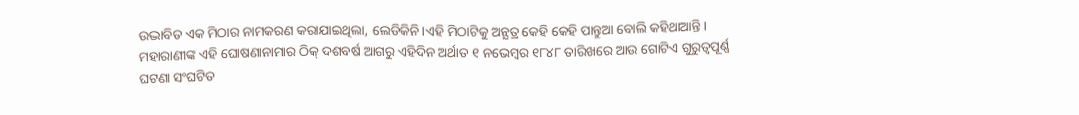ଉଦ୍ଭାବିତ ଏକ ମିଠାର ନାମକରଣ କରାଯାଇଥିଲା, ଲେଡିକିନି।ଏହି ମିଠାଟିକୁ ଅନ୍ଯତ୍ର କେହି କେହି ପାନ୍ତୁଆ ବୋଲି କହିଥାଆନ୍ତି।
ମହାରାଣୀଙ୍କ ଏହି ଘୋଷଣାନାମାର ଠିକ୍ ଦଶବର୍ଷ ଆଗରୁ ଏହିଦିନ ଅର୍ଥାତ ୧ ନଭେମ୍ବର ୧୮୪୮ ତାରିଖରେ ଆଉ ଗୋଟିଏ ଗୁରୁତ୍ବପୂର୍ଣ୍ଣ ଘଟଣା ସଂଘଟିତ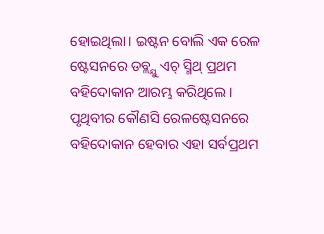ହୋଇଥିଲା। ଇଷ୍ଟନ ବୋଲି ଏକ ରେଳ ଷ୍ଟେସନରେ ଡବ୍ଲ୍ଯୁ ଏଚ୍ ସ୍ମିଥ୍ ପ୍ରଥମ ବହିଦୋକାନ ଆରମ୍ଭ କରିଥିଲେ । ପୃଥିବୀର କୌଣସି ରେଳଷ୍ଟେସନରେ ବହିଦୋକାନ ହେବାର ଏହା ସର୍ବପ୍ରଥମ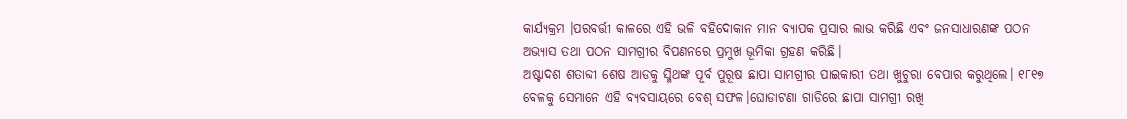କାର୍ଯ୍ୟକ୍ରମ ।ପରବର୍ତ୍ତୀ କାଳରେ ଏହି ଭଳି ବହିଦୋକାନ ମାନ ବ୍ଯାପକ ପ୍ରସାର ଲାଭ କରିଛି ଏବଂ ଜନସାଧାରଣଙ୍କ ପଠନ ଅଭ୍ଯାସ ତଥା ପଠନ ସାମଗ୍ରୀର ବିପଣନରେ ପ୍ରମୁଖ ଭୂମିକା ଗ୍ରହଣ କରିଛି।
ଅଷ୍ଟାଦଶ ଶତାବ୍ଦୀ ଶେଷ ଆଡକୁ ସ୍ମିଥଙ୍କ ପୂର୍ବ ପୁରୂଷ ଛାପା ସାମଗ୍ରୀର ପାଇକାରୀ ତଥା ଖୁଚୁରା ବେପାର କରୁଥିଲେ। ୧୮୧୭ ବେଳକୁ ସେମାନେ ଏହି ବ୍ଯବସାୟରେ ବେଶ୍ ସଫଳ।ଘୋଡାଟଣା ଗାଡିରେ ଛାପା ସାମଗ୍ରୀ ରଖି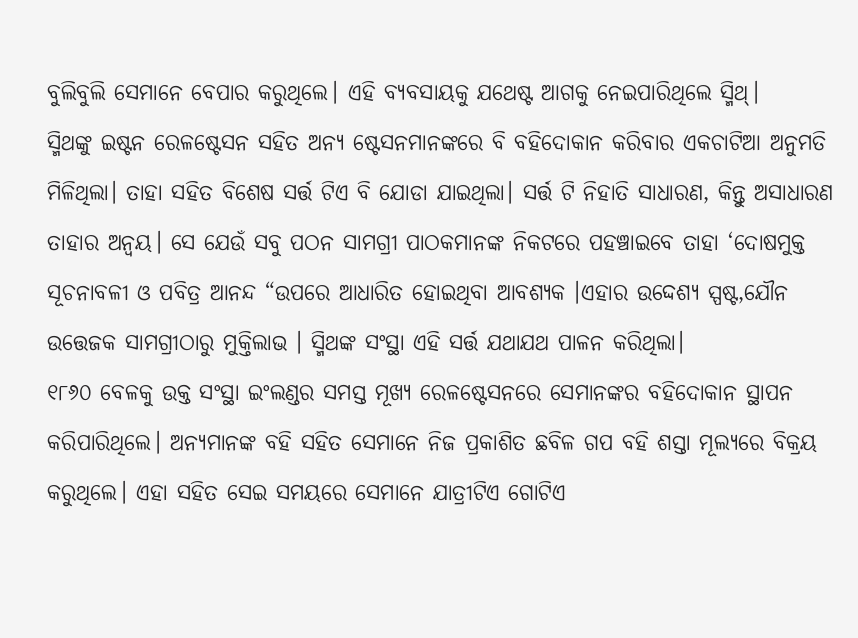ବୁଲିବୁଲି ସେମାନେ ବେପାର କରୁଥିଲେ। ଏହି ବ୍ଯବସାୟକୁ ଯଥେଷ୍ଟ ଆଗକୁ ନେଇପାରିଥିଲେ ସ୍ମିଥ୍।
ସ୍ମିଥଙ୍କୁ ଇଷ୍ଟନ ରେଳଷ୍ଟେସନ ସହିତ ଅନ୍ଯ ଷ୍ଟେସନମାନଙ୍କରେ ବି ବହିଦୋକାନ କରିବାର ଏକଚାଟିଆ ଅନୁମତି ମିଳିଥିଲା। ତାହା ସହିତ ବିଶେଷ ସର୍ତ୍ତ ଟିଏ ବି ଯୋଡା ଯାଇଥିଲା। ସର୍ତ୍ତ ଟି ନିହାତି ସାଧାରଣ, କିନ୍ତୁ ଅସାଧାରଣ ତାହାର ଅନ୍ବୟ। ସେ ଯେଉଁ ସବୁ ପଠନ ସାମଗ୍ରୀ ପାଠକମାନଙ୍କ ନିକଟରେ ପହଞ୍ଚାଇବେ ତାହା ‘ଦୋଷମୁକ୍ତ ସୂଚନାବଳୀ ଓ ପବିତ୍ର ଆନନ୍ଦ “ଉପରେ ଆଧାରିତ ହୋଇଥିବା ଆବଶ୍ୟକ ।ଏହାର ଉଦ୍ଦେଶ୍ଯ ସ୍ପଷ୍ଟ,ଯୌନ ଉତ୍ତେଜକ ସାମଗ୍ରୀଠାରୁ ମୁକ୍ତିଲାଭ । ସ୍ମିଥଙ୍କ ସଂସ୍ଥା ଏହି ସର୍ତ୍ତ ଯଥାଯଥ ପାଳନ କରିଥିଲା।
୧୮୬୦ ବେଳକୁ ଉକ୍ତ ସଂସ୍ଥା ଇଂଲଣ୍ଡର ସମସ୍ତ ମୂଖ୍ଯ ରେଳଷ୍ଟେସନରେ ସେମାନଙ୍କର ବହିଦୋକାନ ସ୍ଥାପନ କରିପାରିଥିଲେ। ଅନ୍ଯମାନଙ୍କ ବହି ସହିତ ସେମାନେ ନିଜ ପ୍ରକାଶିତ ଛବିଳ ଗପ ବହି ଶସ୍ତା ମୂଲ୍ଯରେ ବିକ୍ରୟ କରୁଥିଲେ। ଏହା ସହିତ ସେଇ ସମୟରେ ସେମାନେ ଯାତ୍ରୀଟିଏ ଗୋଟିଏ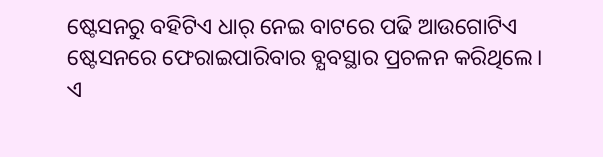ଷ୍ଟେସନରୁ ବହିଟିଏ ଧାର୍ ନେଇ ବାଟରେ ପଢି ଆଉଗୋଟିଏ ଷ୍ଟେସନରେ ଫେରାଇପାରିବାର ବ୍ଯବସ୍ଥାର ପ୍ରଚଳନ କରିଥିଲେ।
ଏ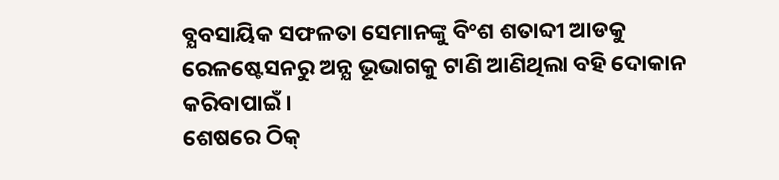ବ୍ଯବସାୟିକ ସଫଳତା ସେମାନଙ୍କୁ ବିଂଶ ଶତାବ୍ଦୀ ଆଡକୁ ରେଳଷ୍ଟେସନରୁ ଅନ୍ଯ ଭୂଭାଗକୁ ଟାଣି ଆଣିଥିଲା ବହି ଦୋକାନ କରିବାପାଇଁ।
ଶେଷରେ ଠିକ୍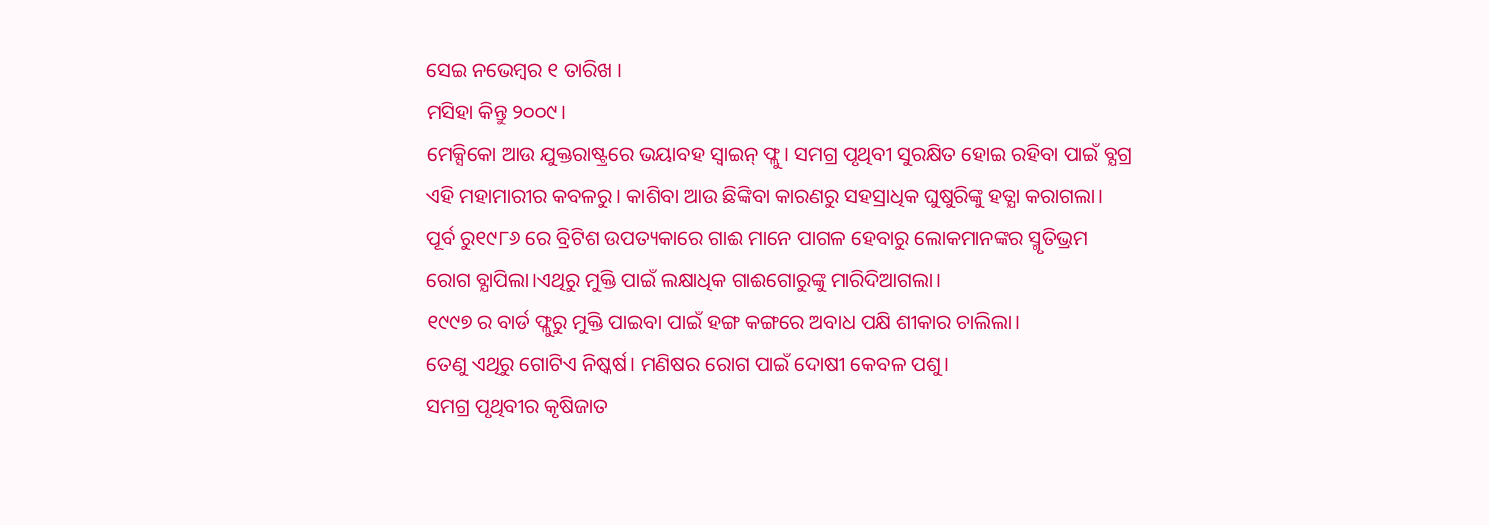ସେଇ ନଭେମ୍ବର ୧ ତାରିଖ ।
ମସିହା କିନ୍ତୁ ୨୦୦୯।
ମେକ୍ସିକୋ ଆଉ ଯୁକ୍ତରାଷ୍ଟ୍ରରେ ଭୟାବହ ସ୍ବାଇନ୍ ଫ୍ଲୁ। ସମଗ୍ର ପୃଥିବୀ ସୁରକ୍ଷିତ ହୋଇ ରହିବା ପାଇଁ ବ୍ଯଗ୍ର ଏହି ମହାମାରୀର କବଳରୁ। କାଶିବା ଆଉ ଛିଙ୍କିବା କାରଣରୁ ସହସ୍ରାଧିକ ଘୁଷୁରିଙ୍କୁ ହତ୍ଯା କରାଗଲା।
ପୂର୍ବ ରୁ୧୯୮୬ ରେ ବ୍ରିଟିଶ ଉପତ୍ୟକାରେ ଗାଈ ମାନେ ପାଗଳ ହେବାରୁ ଲୋକମାନଙ୍କର ସ୍ମୃତିଭ୍ରମ ରୋଗ ବ୍ଯାପିଲା।ଏଥିରୁ ମୁକ୍ତି ପାଇଁ ଲକ୍ଷାଧିକ ଗାଈଗୋରୁଙ୍କୁ ମାରିଦିଆଗଲା।
୧୯୯୭ ର ବାର୍ଡ ଫ୍ଲୁରୁ ମୁକ୍ତି ପାଇବା ପାଇଁ ହଙ୍ଗ କଙ୍ଗରେ ଅବାଧ ପକ୍ଷି ଶୀକାର ଚାଲିଲା।
ତେଣୁ ଏଥିରୁ ଗୋଟିଏ ନିଷ୍କର୍ଷ। ମଣିଷର ରୋଗ ପାଇଁ ଦୋଷୀ କେବଳ ପଶୁ।
ସମଗ୍ର ପୃଥିବୀର କୃଷିଜାତ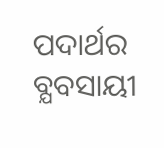ପଦାର୍ଥର ବ୍ଯବସାୟୀ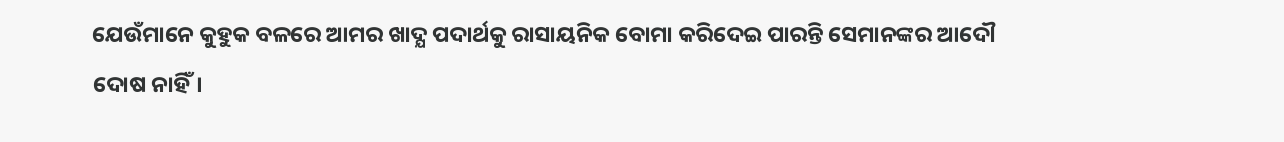ଯେଉଁମାନେ କୁହୁକ ବଳରେ ଆମର ଖାଦ୍ଯ ପଦାର୍ଥକୁ ରାସାୟନିକ ବୋମା କରିଦେଇ ପାରନ୍ତି ସେମାନଙ୍କର ଆଦୌ ଦୋଷ ନାହିଁ।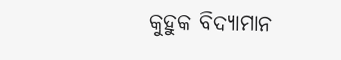କୁହୁକ ବିଦ୍ୟାମାନ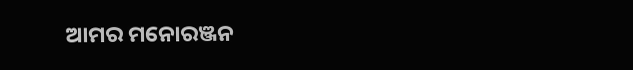ଆମର ମନୋରଞ୍ଜନ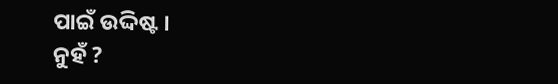ପାଇଁ ଉଦ୍ଦିଷ୍ଟ ।
ନୁହଁ ?